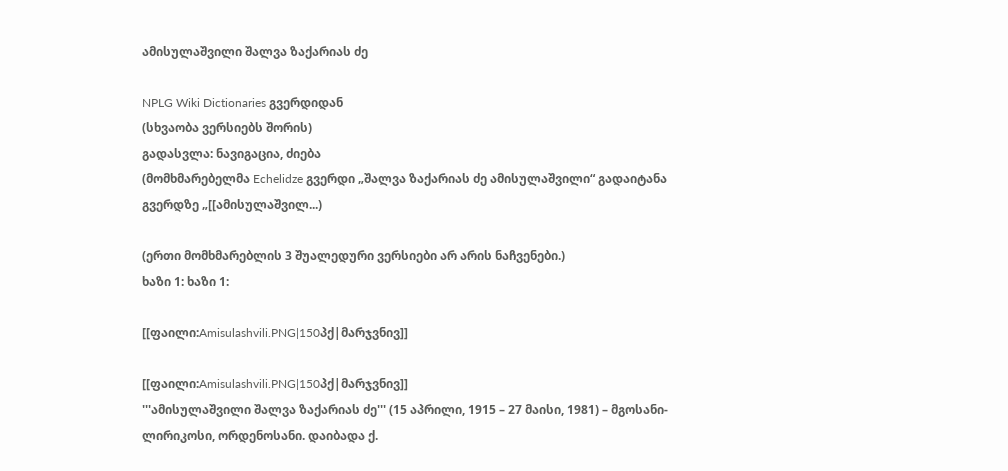ამისულაშვილი შალვა ზაქარიას ძე

NPLG Wiki Dictionaries გვერდიდან
(სხვაობა ვერსიებს შორის)
გადასვლა: ნავიგაცია, ძიება
(მომხმარებელმა Echelidze გვერდი „შალვა ზაქარიას ძე ამისულაშვილი“ გადაიტანა გვერდზე „[[ამისულაშვილ...)

(ერთი მომხმარებლის 3 შუალედური ვერსიები არ არის ნაჩვენები.)
ხაზი 1: ხაზი 1:

[[ფაილი:Amisulashvili.PNG|150პქ|მარჯვნივ]]

[[ფაილი:Amisulashvili.PNG|150პქ|მარჯვნივ]]
'''ამისულაშვილი შალვა ზაქარიას ძე''' (15 აპრილი, 1915 – 27 მაისი, 1981) – მგოსანი-ლირიკოსი, ორდენოსანი. დაიბადა ქ.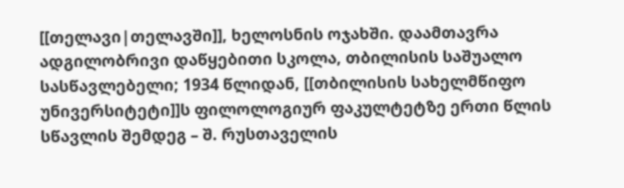[[თელავი|თელავში]], ხელოსნის ოჯახში. დაამთავრა ადგილობრივი დაწყებითი სკოლა, თბილისის საშუალო სასწავლებელი; 1934 წლიდან, [[თბილისის სახელმწიფო უნივერსიტეტი]]ს ფილოლოგიურ ფაკულტეტზე ერთი წლის სწავლის შემდეგ – შ. რუსთაველის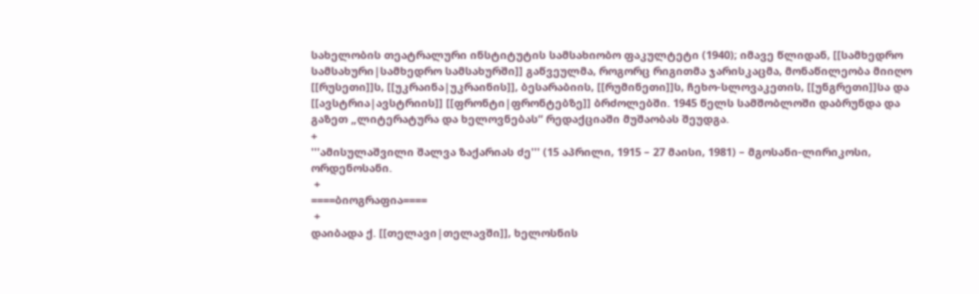სახელობის თეატრალური ინსტიტუტის სამსახიობო ფაკულტეტი (1940); იმავე წლიდან, [[სამხედრო სამსახური|სამხედრო სამსახურში]] გაწვეულმა, როგორც რიგითმა ჯარისკაცმა, მონაწილეობა მიიღო [[რუსეთი]]ს, [[უკრაინა|უკრაინის]], ბესარაბიის, [[რუმინეთი]]ს, ჩეხო-სლოვაკეთის, [[უნგრეთი]]სა და [[ავსტრია|ავსტრიის]] [[ფრონტი|ფრონტებზე]] ბრძოლებში. 1945 წელს სამშობლოში დაბრუნდა და გაზეთ „ლიტერატურა და ხელოვნებას“ რედაქციაში მუშაობას შეუდგა.
+
'''ამისულაშვილი შალვა ზაქარიას ძე''' (15 აპრილი, 1915 – 27 მაისი, 1981) – მგოსანი-ლირიკოსი, ორდენოსანი.
 +
====ბიოგრაფია====
 +
დაიბადა ქ. [[თელავი|თელავში]], ხელოსნის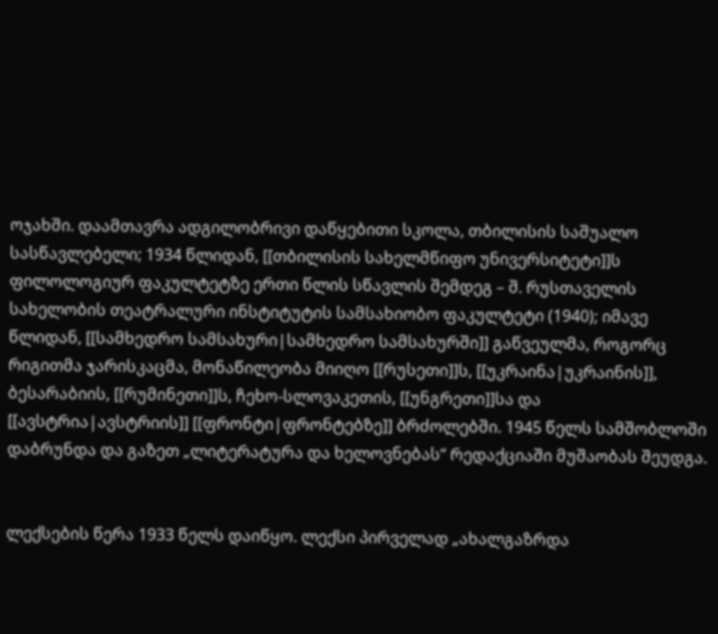ოჯახში. დაამთავრა ადგილობრივი დაწყებითი სკოლა, თბილისის საშუალო სასწავლებელი; 1934 წლიდან, [[თბილისის სახელმწიფო უნივერსიტეტი]]ს ფილოლოგიურ ფაკულტეტზე ერთი წლის სწავლის შემდეგ – შ. რუსთაველის სახელობის თეატრალური ინსტიტუტის სამსახიობო ფაკულტეტი (1940); იმავე წლიდან, [[სამხედრო სამსახური|სამხედრო სამსახურში]] გაწვეულმა, როგორც რიგითმა ჯარისკაცმა, მონაწილეობა მიიღო [[რუსეთი]]ს, [[უკრაინა|უკრაინის]], ბესარაბიის, [[რუმინეთი]]ს, ჩეხო-სლოვაკეთის, [[უნგრეთი]]სა და [[ავსტრია|ავსტრიის]] [[ფრონტი|ფრონტებზე]] ბრძოლებში. 1945 წელს სამშობლოში დაბრუნდა და გაზეთ „ლიტერატურა და ხელოვნებას“ რედაქციაში მუშაობას შეუდგა.


ლექსების წერა 1933 წელს დაიწყო. ლექსი პირველად „ახალგაზრდა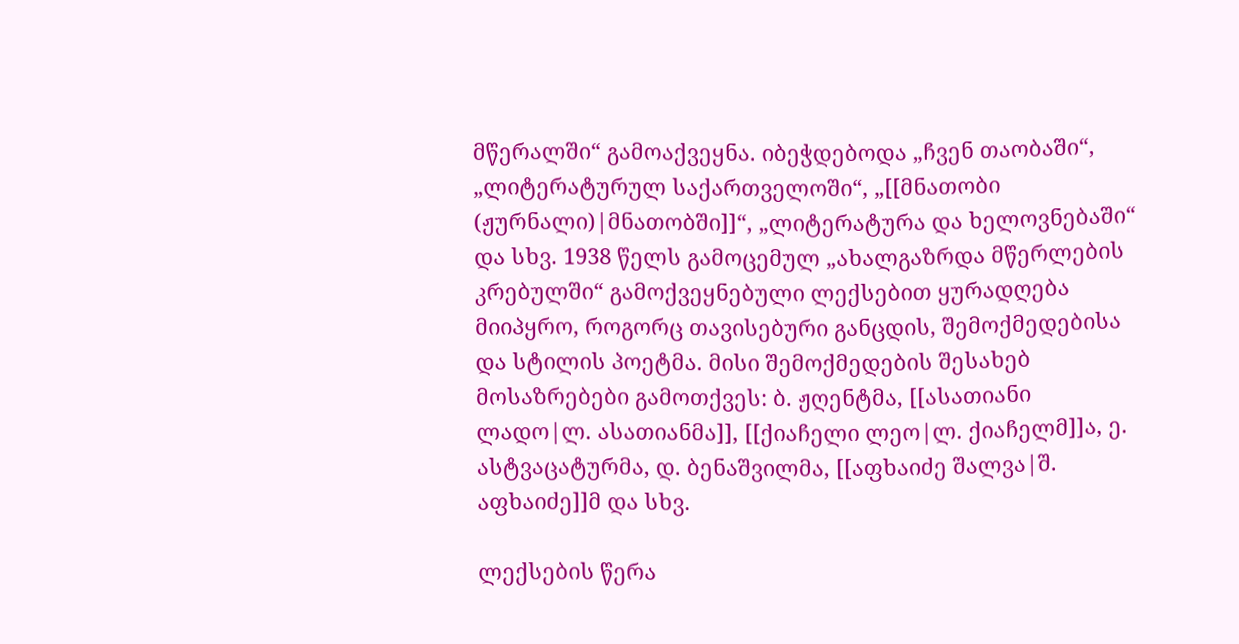მწერალში“ გამოაქვეყნა. იბეჭდებოდა „ჩვენ თაობაში“, „ლიტერატურულ საქართველოში“, „[[მნათობი (ჟურნალი)|მნათობში]]“, „ლიტერატურა და ხელოვნებაში“ და სხვ. 1938 წელს გამოცემულ „ახალგაზრდა მწერლების კრებულში“ გამოქვეყნებული ლექსებით ყურადღება მიიპყრო, როგორც თავისებური განცდის, შემოქმედებისა და სტილის პოეტმა. მისი შემოქმედების შესახებ მოსაზრებები გამოთქვეს: ბ. ჟღენტმა, [[ასათიანი ლადო|ლ. ასათიანმა]], [[ქიაჩელი ლეო|ლ. ქიაჩელმ]]ა, ე. ასტვაცატურმა, დ. ბენაშვილმა, [[აფხაიძე შალვა|შ. აფხაიძე]]მ და სხვ.

ლექსების წერა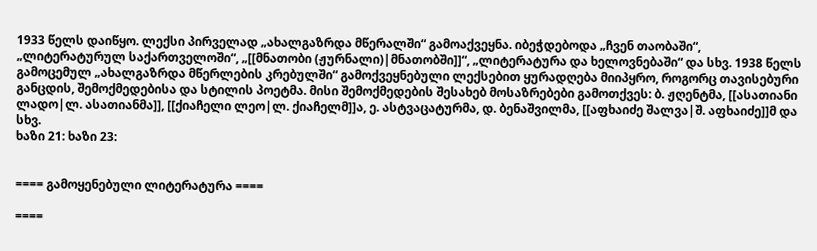1933 წელს დაიწყო. ლექსი პირველად „ახალგაზრდა მწერალში“ გამოაქვეყნა. იბეჭდებოდა „ჩვენ თაობაში“, „ლიტერატურულ საქართველოში“, „[[მნათობი (ჟურნალი)|მნათობში]]“, „ლიტერატურა და ხელოვნებაში“ და სხვ. 1938 წელს გამოცემულ „ახალგაზრდა მწერლების კრებულში“ გამოქვეყნებული ლექსებით ყურადღება მიიპყრო, როგორც თავისებური განცდის, შემოქმედებისა და სტილის პოეტმა. მისი შემოქმედების შესახებ მოსაზრებები გამოთქვეს: ბ. ჟღენტმა, [[ასათიანი ლადო|ლ. ასათიანმა]], [[ქიაჩელი ლეო|ლ. ქიაჩელმ]]ა, ე. ასტვაცატურმა, დ. ბენაშვილმა, [[აფხაიძე შალვა|შ. აფხაიძე]]მ და სხვ.
ხაზი 21: ხაზი 23:


==== გამოყენებული ლიტერატურა ====

====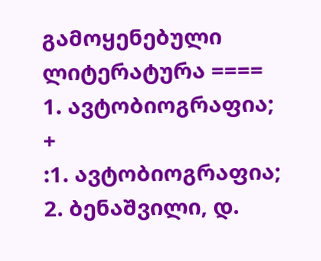გამოყენებული ლიტერატურა ====
1. ავტობიოგრაფია;
+
:1. ავტობიოგრაფია;
2. ბენაშვილი, დ.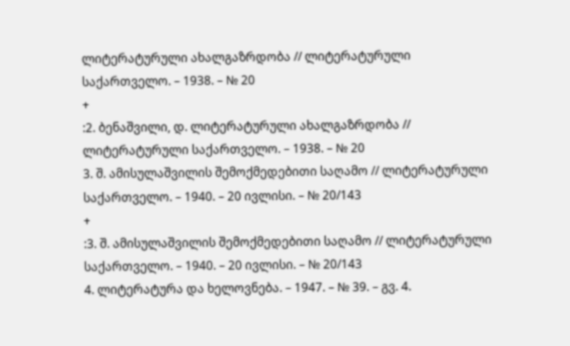ლიტერატურული ახალგაზრდობა // ლიტერატურული საქართველო. – 1938. – № 20
+
:2. ბენაშვილი, დ. ლიტერატურული ახალგაზრდობა // ლიტერატურული საქართველო. – 1938. – № 20
3. შ. ამისულაშვილის შემოქმედებითი საღამო // ლიტერატურული საქართველო. – 1940. – 20 ივლისი. – № 20/143
+
:3. შ. ამისულაშვილის შემოქმედებითი საღამო // ლიტერატურული საქართველო. – 1940. – 20 ივლისი. – № 20/143
4. ლიტერატურა და ხელოვნება. – 1947. – № 39. – გვ. 4.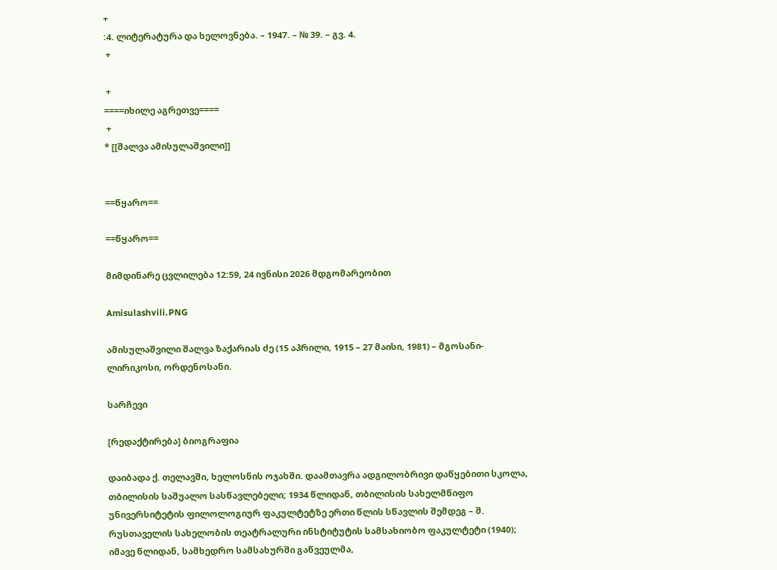+
:4. ლიტერატურა და ხელოვნება. – 1947. – № 39. – გვ. 4.
 +

 +
====იხილე აგრეთვე====
 +
* [[შალვა ამისულაშვილი]]


==წყარო==

==წყარო==

მიმდინარე ცვლილება 12:59, 24 ივნისი 2026 მდგომარეობით

Amisulashvili.PNG

ამისულაშვილი შალვა ზაქარიას ძე (15 აპრილი, 1915 – 27 მაისი, 1981) – მგოსანი-ლირიკოსი, ორდენოსანი.

სარჩევი

[რედაქტირება] ბიოგრაფია

დაიბადა ქ. თელავში, ხელოსნის ოჯახში. დაამთავრა ადგილობრივი დაწყებითი სკოლა, თბილისის საშუალო სასწავლებელი; 1934 წლიდან, თბილისის სახელმწიფო უნივერსიტეტის ფილოლოგიურ ფაკულტეტზე ერთი წლის სწავლის შემდეგ – შ. რუსთაველის სახელობის თეატრალური ინსტიტუტის სამსახიობო ფაკულტეტი (1940); იმავე წლიდან, სამხედრო სამსახურში გაწვეულმა,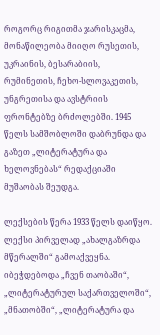როგორც რიგითმა ჯარისკაცმა, მონაწილეობა მიიღო რუსეთის, უკრაინის, ბესარაბიის, რუმინეთის, ჩეხო-სლოვაკეთის, უნგრეთისა და ავსტრიის ფრონტებზე ბრძოლებში. 1945 წელს სამშობლოში დაბრუნდა და გაზეთ „ლიტერატურა და ხელოვნებას“ რედაქციაში მუშაობას შეუდგა.

ლექსების წერა 1933 წელს დაიწყო. ლექსი პირველად „ახალგაზრდა მწერალში“ გამოაქვეყნა. იბეჭდებოდა „ჩვენ თაობაში“, „ლიტერატურულ საქართველოში“, „მნათობში“, „ლიტერატურა და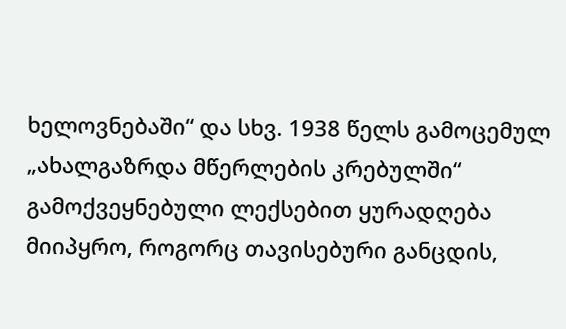ხელოვნებაში“ და სხვ. 1938 წელს გამოცემულ „ახალგაზრდა მწერლების კრებულში“ გამოქვეყნებული ლექსებით ყურადღება მიიპყრო, როგორც თავისებური განცდის,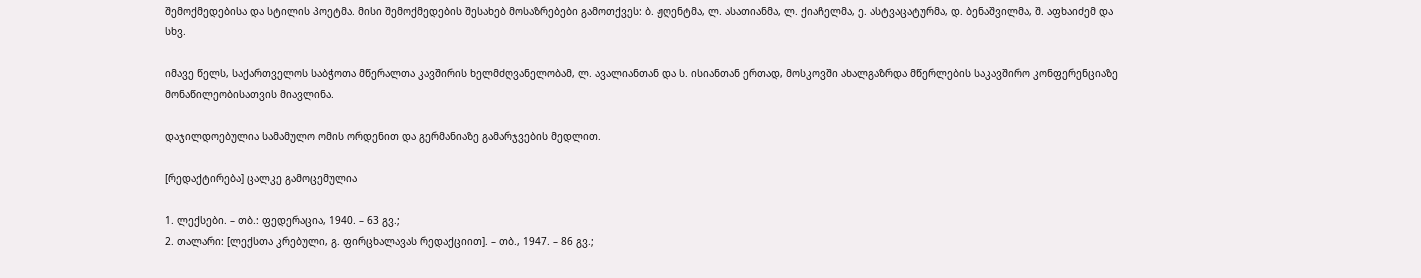შემოქმედებისა და სტილის პოეტმა. მისი შემოქმედების შესახებ მოსაზრებები გამოთქვეს: ბ. ჟღენტმა, ლ. ასათიანმა, ლ. ქიაჩელმა, ე. ასტვაცატურმა, დ. ბენაშვილმა, შ. აფხაიძემ და სხვ.

იმავე წელს, საქართველოს საბჭოთა მწერალთა კავშირის ხელმძღვანელობამ, ლ. ავალიანთან და ს. ისიანთან ერთად, მოსკოვში ახალგაზრდა მწერლების საკავშირო კონფერენციაზე მონაწილეობისათვის მიავლინა.

დაჯილდოებულია სამამულო ომის ორდენით და გერმანიაზე გამარჯვების მედლით.

[რედაქტირება] ცალკე გამოცემულია

1. ლექსები. – თბ.: ფედერაცია, 1940. – 63 გვ.;
2. თალარი: [ლექსთა კრებული, გ. ფირცხალავას რედაქციით]. – თბ., 1947. – 86 გვ.;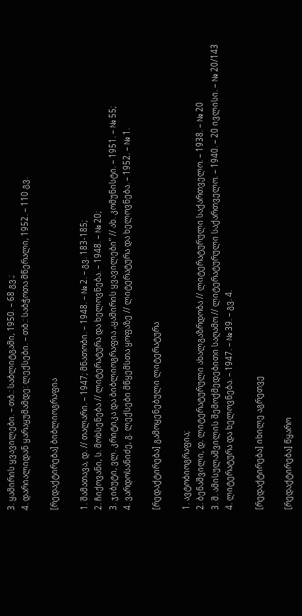3. ყამირის ყვავილები. – თბ.: საბლიტგამი, 1950. – 68 გვ.;
4. დარიალიდან ყარაყუმამდე: ლექსები. – თბ.: საბჭოთა მწერალი, 1952. – 110 გვ.

[რედაქტირება] ბიბლიოგრაფია

1. შამათავა, დ. // თალარი. – 1947; მნათობი. – 1948. – № 2. – გვ. 183-185;
2. ჩიქოვანი, ს. მოხსენება // ლიტერატურა და ხელოვნება. – 1948. – № 20;
3. ჯიბუტი, ვლ. კრიტიკა და ბიბლიოგრაფია „ყამირის ყვავილები” // ახ. კომუნისტი. – 1951. – № 55;
4. ვარდოსანიძე, გ. ლექსები მწყემსთა ყოფაზე // ლიტერატურა და ხელოვნება. – 1952. – № 1.

[რედაქტირება] გამოყენებული ლიტერატურა

1. ავტობიოგრაფია;
2. ბენაშვილი, დ. ლიტერატურული ახალგაზრდობა // ლიტერატურული საქართველო. – 1938. – № 20
3. შ. ამისულაშვილის შემოქმედებითი საღამო // ლიტერატურული საქართველო. – 1940. – 20 ივლისი. – № 20/143
4. ლიტერატურა და ხელოვნება. – 1947. – № 39. – გვ. 4.

[რედაქტირება] იხილე აგრეთვე

[რედაქტირება] წყარო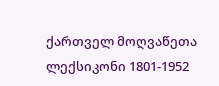ქართველ მოღვაწეთა ლექსიკონი 1801-1952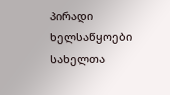პირადი ხელსაწყოები
სახელთა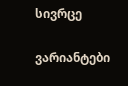სივრცე

ვარიანტები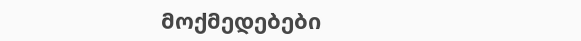მოქმედებები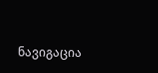ნავიგაცია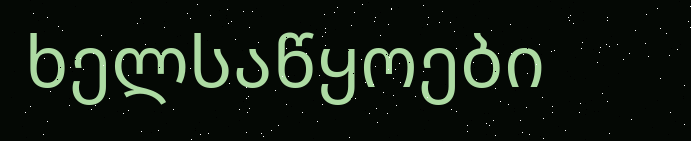ხელსაწყოები